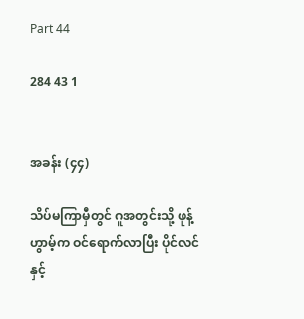Part 44

284 43 1


အခန်း (၄၄)

သိပ်မကြာမှီတွင် ဂူအတွင်းသို့ ဖုန့်ဟွာမ့်က ဝင်ရောက်လာပြီး ပိုင်လင်နှင့်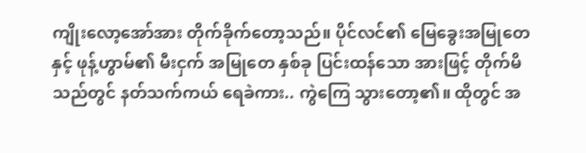ကျိုးလော့အော်အား တိုက်ခိုက်တော့သည်။ ပိုင်လင်၏ မြေခွေးအမြုတေနှင့် ဖုန့်ဟွာမ်၏ မီးငှက် အမြုတေ နှစ်ခု ပြင်းထန်သော အားဖြင့် တိုက်မိသည်တွင် နတ်သက်ကယ် ရေခဲကား.. ကွဲကြေ သွားတော့၏။ ထိုတွင် အ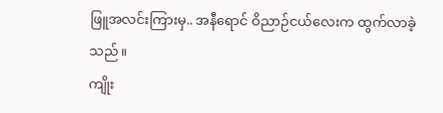ဖြူအလင်းကြားမှ.. အနီရောင် ဝိညာဉ်ငယ်လေးက ထွက်လာခဲ့သည်။
ကျိုး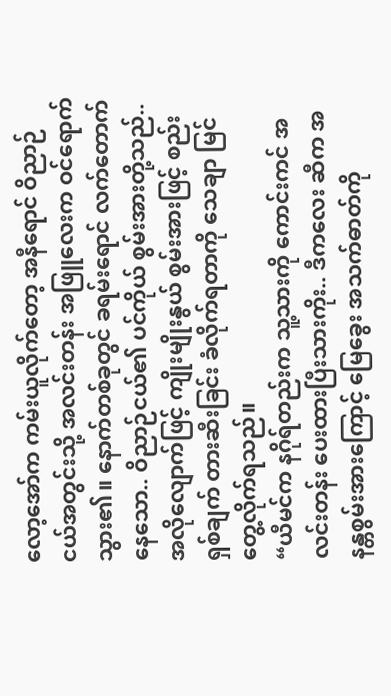လော့အော်က ကမ်းယူလိုက်တော့ အနီရောင် ဝိညာဉ်ငယ်အတွင်းသို့ အလင်းတန်း အဖြူလေးက ဝင်ရောက်သွား၏။ နောက်တစ်ခုတွင် ခရမ်းရောင် လက်တောက်နေသော.. ဝိညာဉ်ငယ်၏ ပင်ကိုယ် စွမ်းအားတို့သည်.. အလိုလျောက်ဖြင့် ကျိုးမျိုးနွယ် စွမ်းအားဖြင့် စည်းရှစ်ချက် တားဆီးခြင်း ခံလိုက်ရတာကို သေချာ မြင်တွေ့လိုက်ရသည်။
“ယီမင်က နဂိုရ်တည်းက သူ့သားကို ကောင်းကင် အလင်းတန်း ပေးထားပြီးသားကိုး.. ဒီကလေး ဆီက အနန္တစွမ်းအားကြောင့် မြေခွေး အသက်ဓာတ်ကို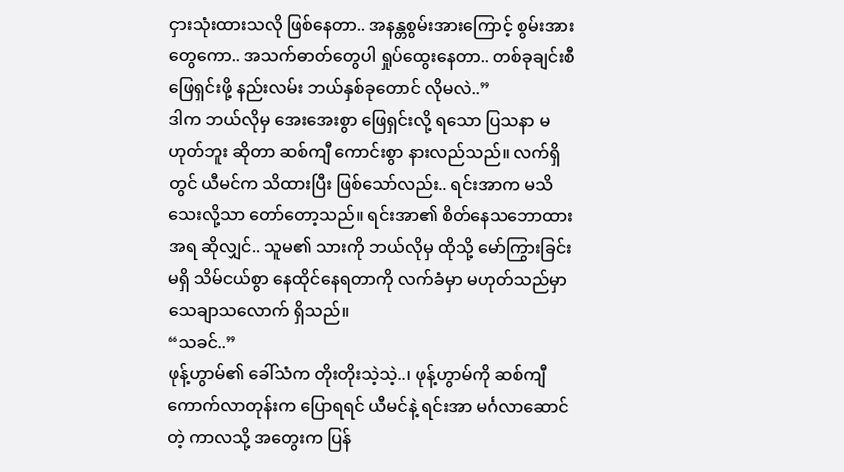ငှားသုံးထားသလို ဖြစ်နေတာ.. အနန္တစွမ်းအားကြောင့် စွမ်းအားတွေကော.. အသက်ဓာတ်တွေပါ ရှုပ်ထွေးနေတာ.. တစ်ခုချင်းစီ ဖြေရှင်းဖို့ နည်းလမ်း ဘယ်နှစ်ခုတောင် လိုမလဲ..”
ဒါက ဘယ်လိုမှ အေးအေးစွာ ဖြေရှင်းလို့ ရသော ပြသနာ မဟုတ်ဘူး ဆိုတာ ဆစ်ကျီ ကောင်းစွာ နားလည်သည်။ လက်ရှိတွင် ယီမင်က သိထားပြီး ဖြစ်သော်လည်း.. ရင်းအာက မသိသေးလို့သာ တော်တော့သည်။ ရင်းအာ၏ စိတ်နေသဘောထား အရ ဆိုလျှင်.. သူမ၏ သားကို ဘယ်လိုမှ ထိုသို့ မော်ကြွားခြင်း မရှိ သိမ်ငယ်စွာ နေထိုင်နေရတာကို လက်ခံမှာ မဟုတ်သည်မှာ သေချာသလောက် ရှိသည်။
“သခင်..”
ဖုန့်ဟွာမ်၏ ခေါ်သံက တိုးတိုးသဲ့သဲ့..၊ ဖုန့်ဟွာမ်ကို ဆစ်ကျီ ကောက်လာတုန်းက ပြောရရင် ယီမင်နဲ့ ရင်းအာ မင်္ဂလာဆောင်တဲ့ ကာလသို့ အတွေးက ပြန်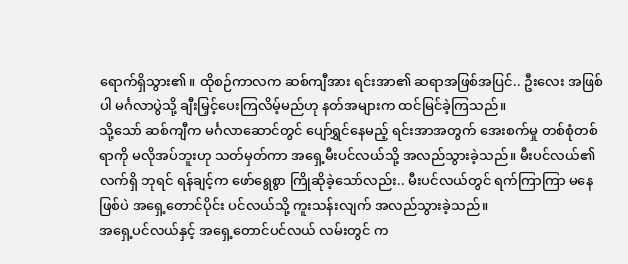ရောက်ရှိသွား၏။ ထိုစဉ်ကာလက ဆစ်ကျီအား ရင်းအာ၏ ဆရာအဖြစ်အပြင်.. ဦးလေး အဖြစ်ပါ မင်္ဂလာပွဲသို့ ချီးမြှင့်ပေးကြလိမ့်မည်ဟု နတ်အများက ထင်မြင်ခဲ့ကြသည်။
သို့သော် ဆစ်ကျီက မင်္ဂလာဆောင်တွင် ပျော်ရွှင်နေမည့် ရင်းအာအတွက် အေးစက်မှု တစ်စုံတစ်ရာကို မလိုအပ်ဘူးဟု သတ်မှတ်ကာ အရှေ့မီးပင်လယ်သို့ အလည်သွားခဲ့သည်။ မီးပင်လယ်၏ လက်ရှိ ဘုရင် ရန်ချင့်က ဖော်ရွေစွာ ကြိုဆိုခဲ့သော်လည်း.. မီးပင်လယ်တွင် ရက်ကြာကြာ မနေဖြစ်ပဲ အရှေ့တောင်ပိုင်း ပင်လယ်သို့ ကူးသန်းလျက် အလည်သွားခဲ့သည်။
အရှေ့ပင်လယ်နှင့် အရှေ့တောင်ပင်လယ် လမ်းတွင် က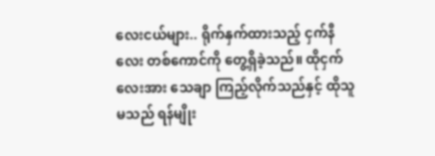လေးငယ်များ.. ရိုက်နှက်ထားသည့် ငှက်နီလေး တစ်ကောင်ကို တွေ့ရှိခဲ့သည်။ ထိုငှက်လေးအား သေချာ ကြည့်လိုက်သည်နှင့် ထိုသူမသည် ရန်မျိုး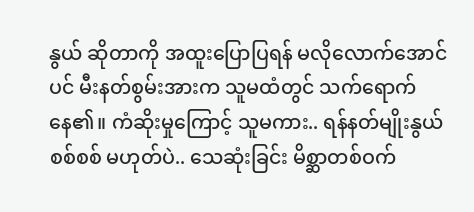နွယ် ဆိုတာကို အထူးပြောပြရန် မလိုလောက်အောင်ပင် မီးနတ်စွမ်းအားက သူမထံတွင် သက်ရောက်နေ၏။ ကံဆိုးမှုကြောင့် သူမကား.. ရန်နတ်မျိုးနွယ် စစ်စစ် မဟုတ်ပဲ.. သေဆုံးခြင်း မိစ္ဆာတစ်ဝက်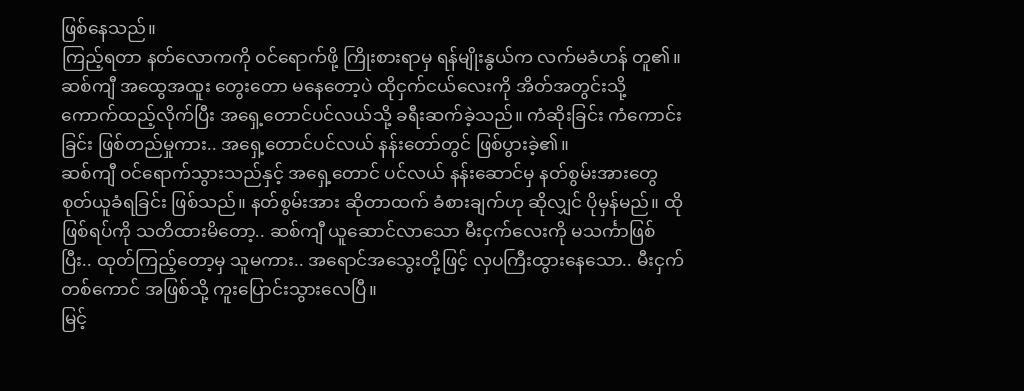ဖြစ်နေသည်။
ကြည့်ရတာ နတ်လောကကို ဝင်ရောက်ဖို့ ကြိုးစားရာမှ ရန်မျိုးနွယ်က လက်မခံဟန် တူ၏။ ဆစ်ကျီ အထွေအထူး တွေးတော မနေတော့ပဲ ထိုငှက်ငယ်လေးကို အိတ်အတွင်းသို့ ကောက်ထည့်လိုက်ပြီး အရှေ့တောင်ပင်လယ်သို့ ခရီးဆက်ခဲ့သည်။ ကံဆိုးခြင်း ကံကောင်းခြင်း ဖြစ်တည်မှုကား.. အရှေ့တောင်ပင်လယ် နန်းတော်တွင် ဖြစ်ပွားခဲ့၏။
ဆစ်ကျီ ဝင်ရောက်သွားသည်နှင့် အရှေ့တောင် ပင်လယ် နန်းဆောင်မှ နတ်စွမ်းအားတွေ စုတ်ယူခံရခြင်း ဖြစ်သည်။ နတ်စွမ်းအား ဆိုတာထက် ခံစားချက်ဟု ဆိုလျှင် ပိုမှန်မည်။ ထိုဖြစ်ရပ်ကို သတိထားမိတော့.. ဆစ်ကျီ ယူဆောင်လာသော မီးငှက်လေးကို မသင်္ကာဖြစ်ပြီး.. ထုတ်ကြည့်တော့မှ သူမကား.. အရောင်အသွေးတို့ဖြင့် လှပကြီးထွားနေသော.. မီးငှက်တစ်ကောင် အဖြစ်သို့ ကူးပြောင်းသွားလေပြီ။
မြင့်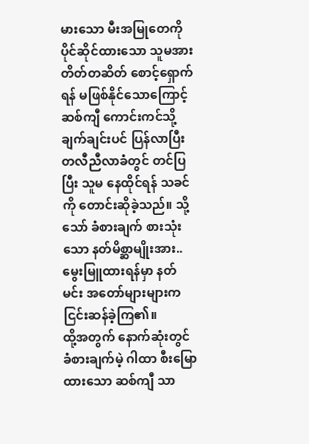မားသော မီးအမြုတေကို ပိုင်ဆိုင်ထားသော သူမအား တိတ်တဆိတ် စောင့်ရှောက်ရန် မဖြစ်နိုင်သောကြောင့် ဆစ်ကျီ ကောင်းကင်သို့ ချက်ချင်းပင် ပြန်လာပြီး တလီညီလာခံတွင် တင်ပြပြီး သူမ နေထိုင်ရန် သခင်ကို တောင်းဆိုခဲ့သည်။ သို့သော် ခံစားချက် စားသုံးသော နတ်မိစ္ဆာမျိုးအား.. မွေးမြူထားရန်မှာ နတ်မင်း အတော်များများက ငြင်းဆန်ခဲ့ကြ၏။
ထို့အတွက် နောက်ဆုံးတွင် ခံစားချက်မဲ့ ဂါထာ စီးမြောထားသော ဆစ်ကျီ သာ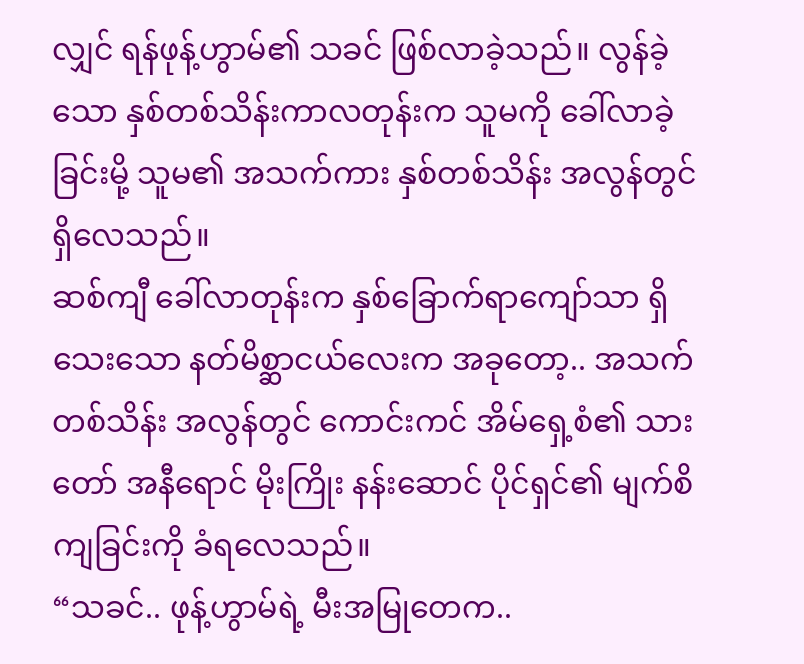လျှင် ရန်ဖုန့်ဟွာမ်၏ သခင် ဖြစ်လာခဲ့သည်။ လွန်ခဲ့သော နှစ်တစ်သိန်းကာလတုန်းက သူမကို ခေါ်လာခဲ့ခြင်းမို့ သူမ၏ အသက်ကား နှစ်တစ်သိန်း အလွန်တွင် ရှိလေသည်။
ဆစ်ကျီ ခေါ်လာတုန်းက နှစ်ခြောက်ရာကျော်သာ ရှိသေးသော နတ်မိစ္ဆာငယ်လေးက အခုတော့.. အသက် တစ်သိန်း အလွန်တွင် ကောင်းကင် အိမ်ရှေ့စံ၏ သားတော် အနီရောင် မိုးကြိုး နန်းဆောင် ပိုင်ရှင်၏ မျက်စိ ကျခြင်းကို ခံရလေသည်။
“သခင်.. ဖုန့်ဟွာမ်ရဲ့ မီးအမြုတေက..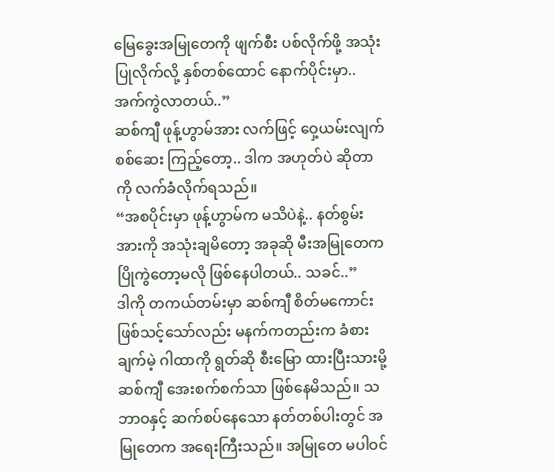မြေခွေးအမြုတေကို ဖျက်စီး ပစ်လိုက်ဖို့ အသုံးပြုလိုက်လို့ နှစ်တစ်ထောင် နောက်ပိုင်းမှာ.. အက်ကွဲလာတယ်..”
ဆစ်ကျီ ဖုန့်ဟွာမ်အား လက်ဖြင့် ဝှေ့ယမ်းလျက် စစ်ဆေး ကြည့်တော့.. ဒါက အဟုတ်ပဲ ဆိုတာကို လက်ခံလိုက်ရသည်။
“အစပိုင်းမှာ ဖုန့်ဟွာမ်က မသိပဲနဲ့.. နတ်စွမ်းအားကို အသုံးချမိတော့ အခုဆို မီးအမြုတေက ပြိုကွဲတော့မလို ဖြစ်နေပါတယ်.. သခင်..”
ဒါကို တကယ်တမ်းမှာ ဆစ်ကျီ စိတ်မကောင်း ဖြစ်သင့်သော်လည်း မနက်ကတည်းက ခံစားချက်မဲ့ ဂါထာကို ရွတ်ဆို စီးမြော ထားပြီးသားမို့ ဆစ်ကျီ အေးစက်စက်သာ ဖြစ်နေမိသည်။ သဘာဝနှင့် ဆက်စပ်နေသော နတ်တစ်ပါးတွင် အမြုတေက အရေးကြီးသည်။ အမြုတေ မပါဝင်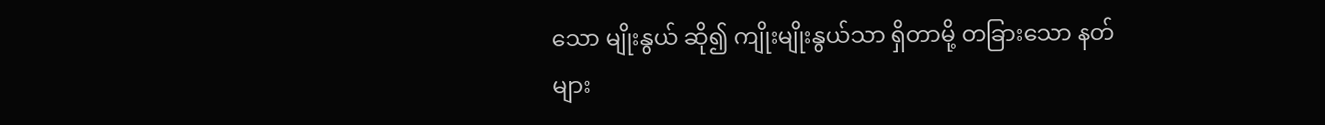သော မျိုးနွယ် ဆို၍ ကျိုးမျိုးနွယ်သာ ရှိတာမို့ တခြားသော နတ်များ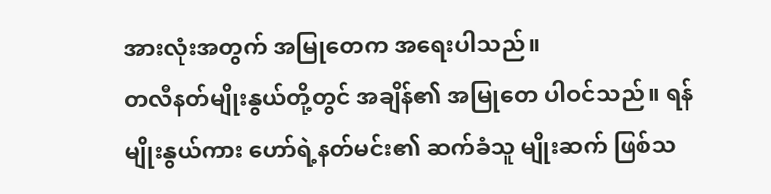အားလုံးအတွက် အမြုတေက အရေးပါသည်။
တလီနတ်မျိုးနွယ်တို့တွင် အချိန်၏ အမြုတေ ပါဝင်သည်။ ရန်မျိုးနွယ်ကား ဟော်ရဲ့နတ်မင်း၏ ဆက်ခံသူ မျိုးဆက် ဖြစ်သ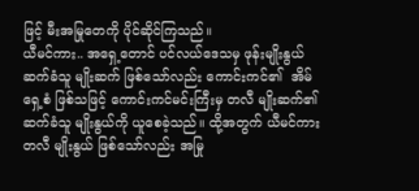ဖြင့် မီးအမြုတေကို ပိုင်ဆိုင်ကြသည်။
ယီမင်ကား.. အရှေ့တောင် ပင်လယ်ဒေသမှ ဖုန်းမျိုးနွယ် ဆက်ခံသူ မျိုးဆက် ဖြစ်သော်လည်း ကောင်းကင်၏  အိမ်ရှေ့စံ ဖြစ်သဖြင့် ကောင်းကင်မင်းကြီးမှ တလီ မျိုးဆက်၏ ဆက်ခံသူ မျိုးနွယ်ကို ယူစေခဲ့သည်။ ထို့အတွက် ယီမင်ကား တလီ မျိုးနွယ် ဖြစ်သော်လည်း အမြု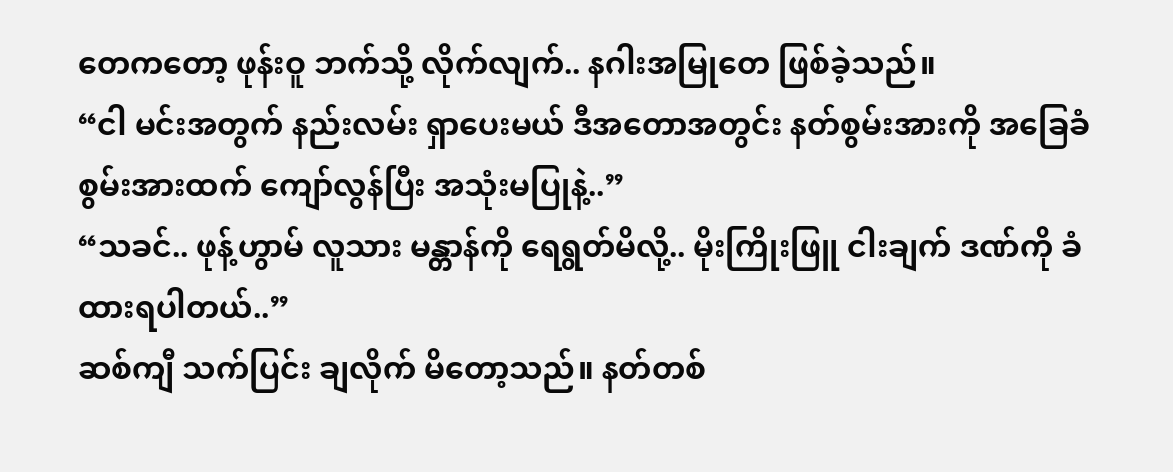တေကတော့ ဖုန်းဝူ ဘက်သို့ လိုက်လျက်.. နဂါးအမြုတေ ဖြစ်ခဲ့သည်။
“ငါ မင်းအတွက် နည်းလမ်း ရှာပေးမယ် ဒီအတောအတွင်း နတ်စွမ်းအားကို အခြေခံ စွမ်းအားထက် ကျော်လွန်ပြီး အသုံးမပြုနဲ့..”
“သခင်.. ဖုန့်ဟွာမ် လူသား မန္တာန်ကို ရေရွတ်မိလို့.. မိုးကြိုးဖြူ ငါးချက် ဒဏ်ကို ခံထားရပါတယ်..”
ဆစ်ကျီ သက်ပြင်း ချလိုက် မိတော့သည်။ နတ်တစ်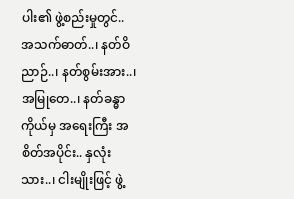ပါး၏ ဖွဲ့စည်းမှုတွင်.. အသက်ဓာတ်..၊ နတ်ဝိညာဉ်..၊ နတ်စွမ်းအား..၊ အမြုတေ..၊ နတ်ခန္ဓာကိုယ်မှ အရေးကြီး အစိတ်အပိုင်း.. နှလုံးသား..၊ ငါးမျိုးဖြင့် ဖွဲ့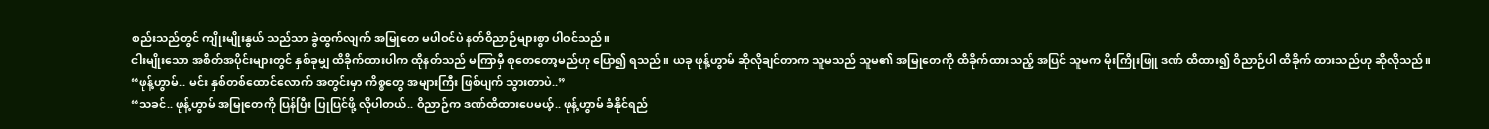စည်းသည်တွင် ကျိုးမျိုးနွယ် သည်သာ ခွဲထွက်လျက် အမြုတေ မပါဝင်ပဲ နတ်ဝိညာဉ်များစွာ ပါဝင်သည်။
ငါးမျိုးသော အစိတ်အပိုင်းများတွင် နှစ်ခုမျှ ထိခိုက်ထားပါက ထိုနတ်သည် မကြာမှီ စုတေတော့မည်ဟု ပြော၍ ရသည်။ ယခု ဖုန့်ဟွာမ် ဆိုလိုချင်တာက သူမသည် သူမ၏ အမြုတေကို ထိခိုက်ထားသည့် အပြင် သူမက မိုးကြိုးဖြူ ဒဏ် ထိထား၍ ဝိညာဉ်ပါ ထိခိုက် ထားသည်ဟု ဆိုလိုသည်။
“ဖုန့်ဟွာမ်.. မင်း နှစ်တစ်ထောင်လောက် အတွင်းမှာ ကိစ္စတွေ အများကြီး ဖြစ်ပျက် သွားတာပဲ..”
“သခင်.. ဖုန့်ဟွာမ် အမြုတေကို ပြန်ပြီး ပြုပြင်ဖို့ လိုပါတယ်.. ဝိညာဉ်က ဒဏ်ထိထားပေမယ့်.. ဖုန့်ဟွာမ် ခံနိုင်ရည်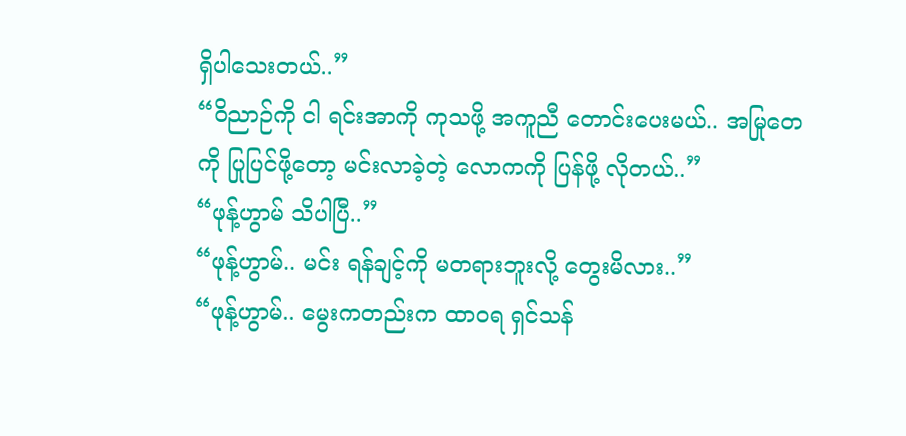ရှိပါသေးတယ်..”
“ဝိညာဉ်ကို ငါ ရင်းအာကို ကုသဖို့ အကူညီ တောင်းပေးမယ်.. အမြုတေကို ပြုပြင်ဖို့တော့ မင်းလာခဲ့တဲ့ လောကကို ပြန်ဖို့ လိုတယ်..”
“ဖုန့်ဟွာမ် သိပါပြီ..”
“ဖုန့်ဟွာမ်.. မင်း ရန်ချင့်ကို မတရားဘူးလို့ တွေးမိလား..”
“ဖုန့်ဟွာမ်.. မွေးကတည်းက ထာဝရ ရှင်သန်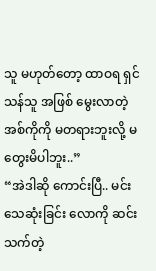သူ မဟုတ်တော့ ထာဝရ ရှင်သန်သူ အဖြစ် မွေးလာတဲ့ အစ်ကိုကို မတရားဘူးလို့ မတွေးမိပါဘူး..”
“အဲဒါဆို ကောင်းပြီ.. မင်း သေဆုံးခြင်း လောကို ဆင်းသက်တဲ့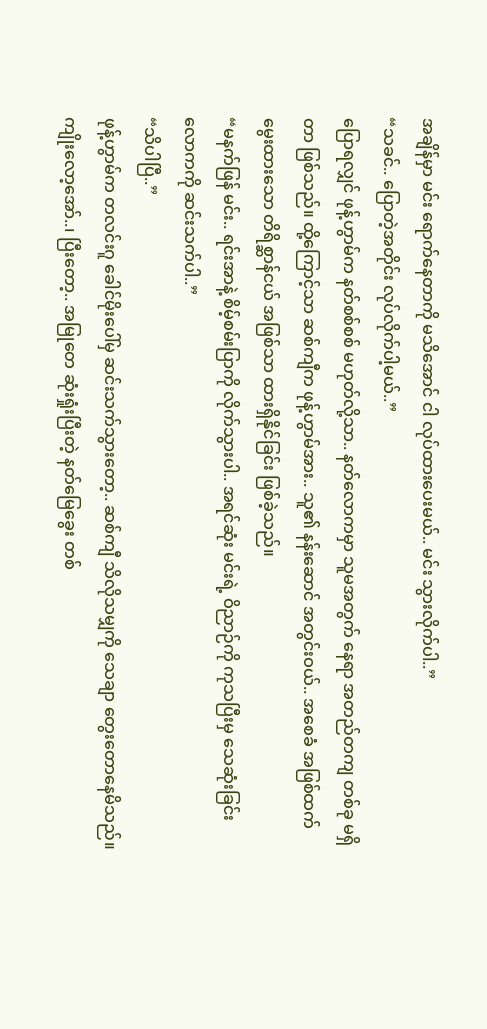အချိန်မှာ မင်း ရောက်နေတာကို မသိအောင် ငါ လုပ်ထားပေးမယ်.. မင်း သွားလိုက်ပါ..”
“သခင်.. ပြောတဲ့အတိုင်း လုပ်လိုက်ပါ့မယ်..”
ပြောရလျှင် ဖုန့်ဟွာမ်က နတ်စစ်စစ် မဟုတ်လို့သာ.. နတ်လောကမှာ သူမအတွက် နေရာ အတည်တကျ တစ်ခု မရှိတာ ဖြစ်သည်။ ထို့ကြောင့်သာ ဆစ်ကျီက ဖုန့်ဟွာမ်အား.. သူ၏ နန်းဆောင် အတွင်းဝယ်.. အစေခံ အဖြစ်ထက် မွေးထားသော တိရိစ္ဆာန်ငယ် အဖြစ်သာ ထားရှိနိုင်ခြင်း ဖြစ်ခဲ့သည်။
“မနက်ဖြန် မင်း.. ရင်းအာနဲ့ စိမ့်စမ်းပြာကို လိုက်သွားပါ.. အရင်ဆုံး မင်းရဲ့ ဝိညာဉ်ကို ကုသပြီးမှ သေဆုံးခြင်း လောကကို ဆင်းသက်ပါ..”
“သိပါပြီ..”
ဖုန့်ဟွာမ်က တလင်းဂူ ခေါင်မိုးပေါ်မှ ဆင်းသက်သွားတော့.. ဆစ်ကျီ သိလိုသမျှကို သေချာ တွေးတောနေမိသည်။ ကျိုးလော့အော်..၊ ပြီးတော့.. အမြုတေ ဆုံးရှုံးပြီးတဲ့ နတ်မြေခွေး တစ်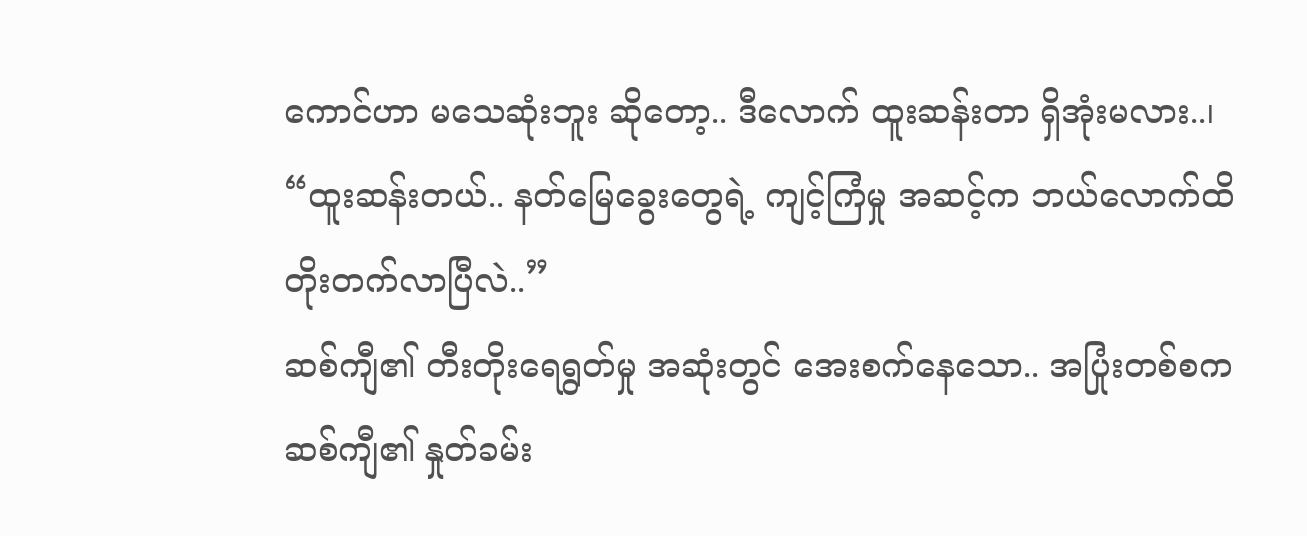ကောင်ဟာ မသေဆုံးဘူး ဆိုတော့.. ဒီလောက် ထူးဆန်းတာ ရှိအုံးမလား..၊
“ထူးဆန်းတယ်.. နတ်မြေခွေးတွေရဲ့ ကျင့်ကြံမှု အဆင့်က ဘယ်လောက်ထိ တိုးတက်လာပြီလဲ..”
ဆစ်ကျီ၏ တီးတိုးရေရွတ်မှု အဆုံးတွင် အေးစက်နေသော.. အပြုံးတစ်စက ဆစ်ကျီ၏ နှုတ်ခမ်း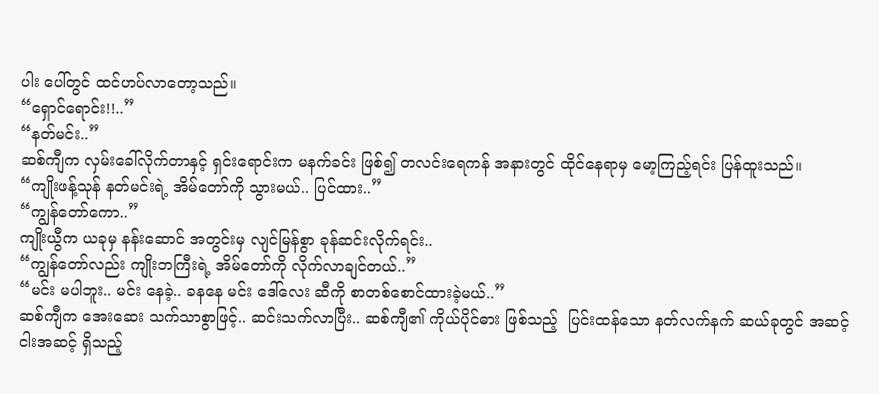ပါး ပေါ်တွင် ထင်ဟပ်လာတော့သည်။
“ရှောင်ရောင်း!!..”
“နတ်မင်း..”
ဆစ်ကျီက လှမ်းခေါ်လိုက်တာနှင့် ရှင်းရောင်းက မနက်ခင်း ဖြစ်၍ တလင်းရေကန် အနားတွင် ထိုင်နေရာမှ မော့ကြည့်ရင်း ပြန်ထူးသည်။
“ကျိုးဖန့်သုန် နတ်မင်းရဲ့ အိမ်တော်ကို သွားမယ်.. ပြင်ထား..”
“ကျွန်တော်ကော..”
ကျိုးယွီက ယခုမှ နန်းဆောင် အတွင်းမှ လျင်မြန်စွာ ခုန်ဆင်းလိုက်ရင်း..
“ကျွန်တော်လည်း ကျိုးဘကြီးရဲ့ အိမ်တော်ကို လိုက်လာချင်တယ်..”
“မင်း မပါဘူး.. မင်း နေခဲ့.. ခနနေ မင်း ဒေါ်လေး ဆီကို စာတစ်စောင်ထားခဲ့မယ်..”
ဆစ်ကျီက အေးဆေး သက်သာစွာဖြင့်.. ဆင်းသက်လာပြီး.. ဆစ်ကျီ၏ ကိုယ်ပိုင်ဓား ဖြစ်သည့်  ပြင်းထန်သော နတ်လက်နက် ဆယ်ခုတွင် အဆင့်ငါးအဆင့် ရှိသည့်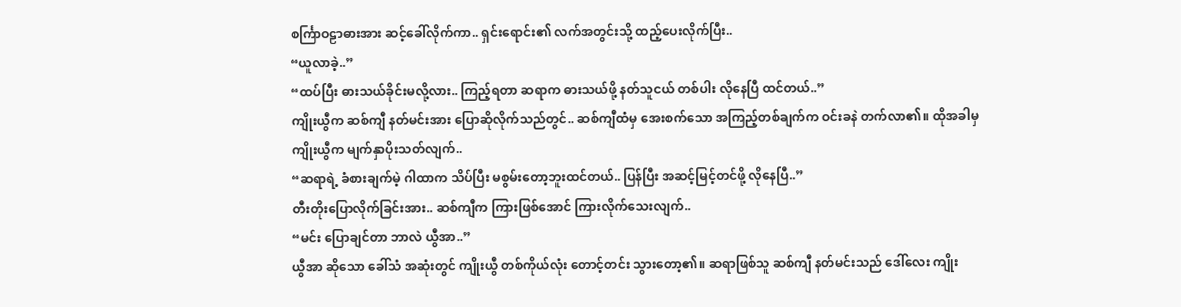စင်္ကြာဝဠာဓားအား ဆင့်ခေါ်လိုက်ကာ.. ရှင်းရောင်း၏ လက်အတွင်းသို့ ထည့်ပေးလိုက်ပြီး..
“ယူလာခဲ့..”
“ထပ်ပြီး ဓားသယ်ခိုင်းမလို့လား.. ကြည့်ရတာ ဆရာက ဓားသယ်ဖို့ နတ်သူငယ် တစ်ပါး လိုနေပြီ ထင်တယ်..”
ကျိုးယွီက ဆစ်ကျီ နတ်မင်းအား ပြောဆိုလိုက်သည်တွင်.. ဆစ်ကျီထံမှ အေးစက်သော အကြည့်တစ်ချက်က ဝင်းခနဲ တက်လာ၏။ ထိုအခါမှ ကျိုးယွီက မျက်နှာပိုးသတ်လျက်..
“ဆရာရဲ့ ခံစားချက်မဲ့ ဂါထာက သိပ်ပြီး မစွမ်းတော့ဘူးထင်တယ်.. ပြန်ပြီး အဆင့်မြင့်တင်ဖို့ လိုနေပြီ..”
တီးတိုးပြောလိုက်ခြင်းအား.. ဆစ်ကျီက ကြားဖြစ်အောင် ကြားလိုက်သေးလျက်..
“မင်း ပြောချင်တာ ဘာလဲ ယွီအာ..”
ယွီအာ ဆိုသော ခေါ်သံ အဆုံးတွင် ကျိုးယွီ တစ်ကိုယ်လုံး တောင့်တင်း သွားတော့၏။ ဆရာဖြစ်သူ ဆစ်ကျီ နတ်မင်းသည် ဒေါ်လေး ကျိုး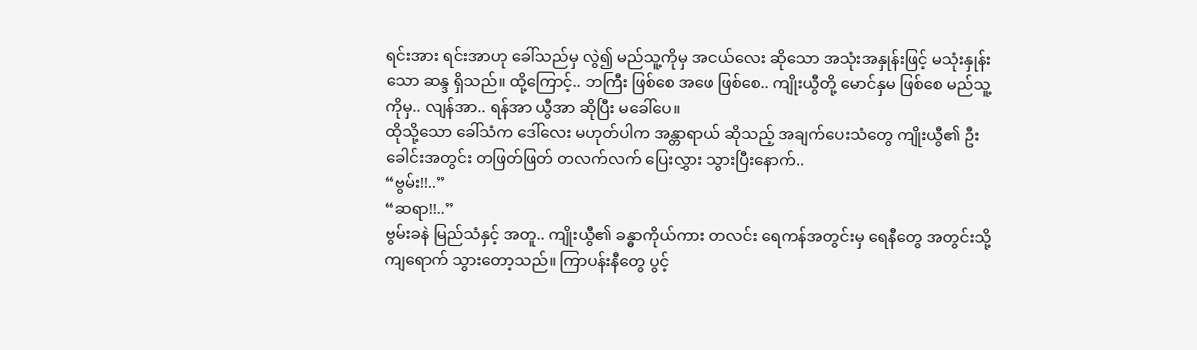ရင်းအား ရင်းအာဟု ခေါ်သည်မှ လွဲ၍ မည်သူ့ကိုမှ အငယ်လေး ဆိုသော အသုံးအနှုန်းဖြင့် မသုံးနှုန်းသော ဆန္ဒ ရှိသည်။ ထို့ကြောင့်.. ဘကြီး ဖြစ်စေ အဖေ ဖြစ်စေ.. ကျိုးယွီတို့ မောင်နှမ ဖြစ်စေ မည်သူ့ကိုမှ.. လျန်အာ.. ရန်အာ ယွီအာ ဆိုပြီး မခေါ်ပေ။
ထိုသို့သော ခေါ်သံက ဒေါ်လေး မဟုတ်ပါက အန္တာရာယ် ဆိုသည့် အချက်ပေးသံတွေ ကျိုးယွီ၏ ဦးခေါင်းအတွင်း တဖြတ်ဖြတ် တလက်လက် ပြေးလွှား သွားပြီးနောက်..
“ဗွမ်း!!..”
“ဆရာ!!..”
ဗွမ်းခနဲ မြည်သံနှင့် အတူ.. ကျိုးယွီ၏ ခန္ဓာကိုယ်ကား တလင်း ရေကန်အတွင်းမှ ရေနီတွေ အတွင်းသို့ ကျရောက် သွားတော့သည်။ ကြာပန်းနီတွေ ပွင့်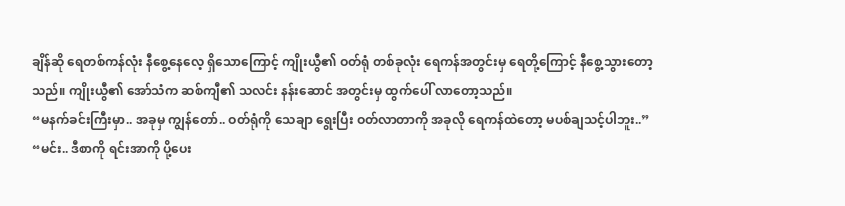ချိန်ဆို ရေတစ်ကန်လုံး နီစွေ့နေလေ့ ရှိသောကြောင့် ကျိုးယွီ၏ ဝတ်ရုံ တစ်ခုလုံး ရေကန်အတွင်းမှ ရေတို့ကြောင့် နီစွေ့သွားတော့သည်။ ကျိုးယွီ၏ အော်သံက ဆစ်ကျီ၏ သလင်း နန်းဆောင် အတွင်းမှ ထွက်ပေါ် လာတော့သည်။
“မနက်ခင်းကြီးမှာ.. အခုမှ ကျွန်တော်.. ဝတ်ရုံကို သေချာ ရွေးပြီး ဝတ်လာတာကို အခုလို ရေကန်ထဲတော့ မပစ်ချသင့်ပါဘူး..”
“မင်း.. ဒီစာကို ရင်းအာကို ပို့ပေး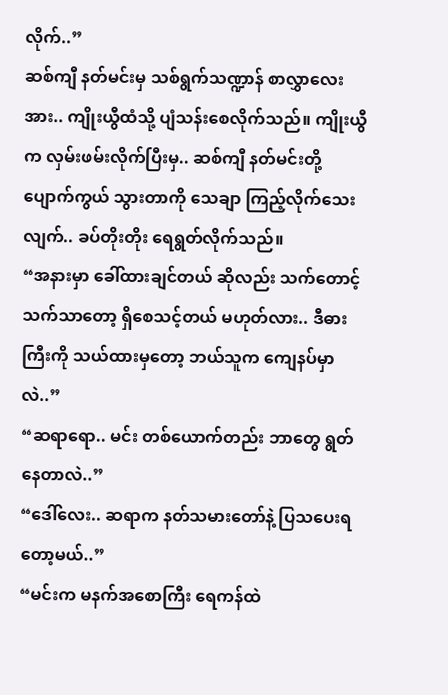လိုက်..”
ဆစ်ကျီ နတ်မင်းမှ သစ်ရွက်သဏ္ဍာန် စာလွှာလေးအား.. ကျိုးယွီထံသို့ ပျံသန်းစေလိုက်သည်။ ကျိုးယွီက လှမ်းဖမ်းလိုက်ပြီးမှ.. ဆစ်ကျီ နတ်မင်းတို့ ပျောက်ကွယ် သွားတာကို သေချာ ကြည့်လိုက်သေးလျက်.. ခပ်တိုးတိုး ရေရွတ်လိုက်သည်။
“အနားမှာ ခေါ်ထားချင်တယ် ဆိုလည်း သက်တောင့်သက်သာတော့ ရှိစေသင့်တယ် မဟုတ်လား.. ဒီဓားကြီးကို သယ်ထားမှတော့ ဘယ်သူက ကျေနပ်မှာလဲ..”
“ဆရာရော.. မင်း တစ်ယောက်တည်း ဘာတွေ ရွတ်နေတာလဲ..”
“ဒေါ်လေး.. ဆရာက နတ်သမားတော်နဲ့ ပြသပေးရတော့မယ်..”
“မင်းက မနက်အစောကြီး ရေကန်ထဲ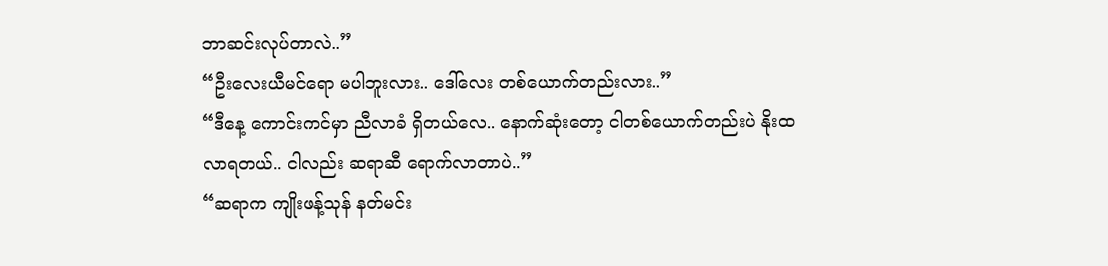ဘာဆင်းလုပ်တာလဲ..”
“ဦးလေးယီမင်ရော မပါဘူးလား.. ဒေါ်လေး တစ်ယောက်တည်းလား..”
“ဒီနေ့ ကောင်းကင်မှာ ညီလာခံ ရှိတယ်လေ.. နောက်ဆုံးတော့ ငါတစ်ယောက်တည်းပဲ နိုးထလာရတယ်.. ငါလည်း ဆရာဆီ ရောက်လာတာပဲ..”
“ဆရာက ကျိုးဖန့်သုန် နတ်မင်း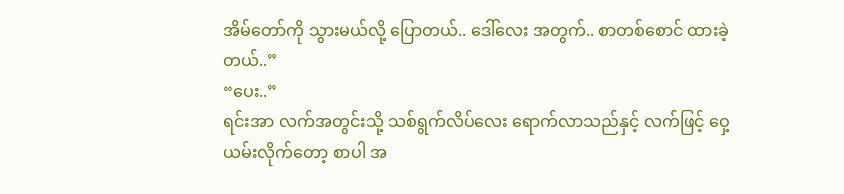အိမ်တော်ကို သွားမယ်လို့ ပြောတယ်.. ဒေါ်လေး အတွက်.. စာတစ်စောင် ထားခဲ့တယ်..”
“ပေး..”
ရင်းအာ လက်အတွင်းသို့ သစ်ရွက်လိပ်လေး ရောက်လာသည်နှင့် လက်ဖြင့် ဝှေ့ယမ်းလိုက်တော့ စာပါ အ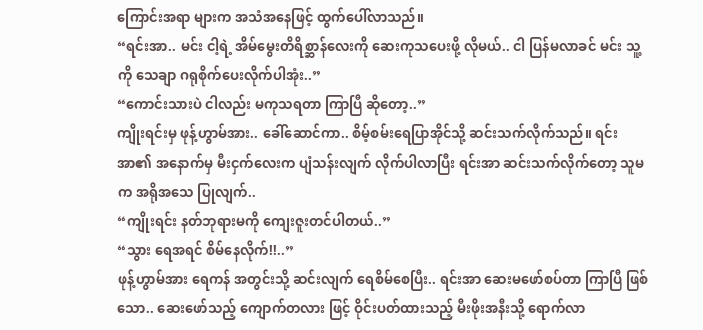ကြောင်းအရာ များက အသံအနေဖြင့် ထွက်ပေါ်လာသည်။
“ရင်းအာ.. မင်း ငါ့ရဲ့ အိမ်မွေးတိရိစ္ဆာန်လေးကို ဆေးကုသပေးဖို့ လိုမယ်.. ငါ ပြန်မလာခင် မင်း သူ့ကို သေချာ ဂရုစိုက်ပေးလိုက်ပါအုံး..”
“ကောင်းသားပဲ ငါလည်း မကုသရတာ ကြာပြီ ဆိုတော့..”
ကျိုးရင်းမှ ဖုန့်ဟွာမ်အား.. ခေါ်ဆောင်ကာ.. စိမ့်စမ်းရေပြာအိုင်သို့ ဆင်းသက်လိုက်သည်။ ရင်းအာ၏ အနောက်မှ မီးငှက်လေးက ပျံသန်းလျက် လိုက်ပါလာပြီး ရင်းအာ ဆင်းသက်လိုက်တော့ သူမက အရိုအသေ ပြုလျက်..
“ကျိုးရင်း နတ်ဘုရားမကို ကျေးဇူးတင်ပါတယ်..”
“သွား ရေအရင် စိမ်နေလိုက်!!..”
ဖုန့်ဟွာမ်အား ရေကန် အတွင်းသို့ ဆင်းလျက် ရေစိမ်စေပြီး.. ရင်းအာ ဆေးမဖော်စပ်တာ ကြာပြီ ဖြစ်သော.. ဆေးဖော်သည့် ကျောက်တလား ဖြင့် ဝိုင်းပတ်ထားသည့် မီးဖိုးအနီးသို့ ရောက်လာ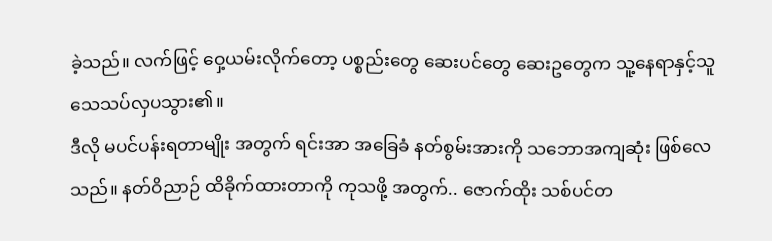ခဲ့သည်။ လက်ဖြင့် ဝှေ့ယမ်းလိုက်တော့ ပစ္စည်းတွေ ဆေးပင်တွေ ဆေးဥတွေက သူ့နေရာနှင့်သူ သေသပ်လှပသွား၏။
ဒီလို မပင်ပန်းရတာမျိုး အတွက် ရင်းအာ အခြေခံ နတ်စွမ်းအားကို သဘောအကျဆုံး ဖြစ်လေသည်။ နတ်ဝိညာဉ် ထိခိုက်ထားတာကို ကုသဖို့ အတွက်.. ဇောက်ထိုး သစ်ပင်တ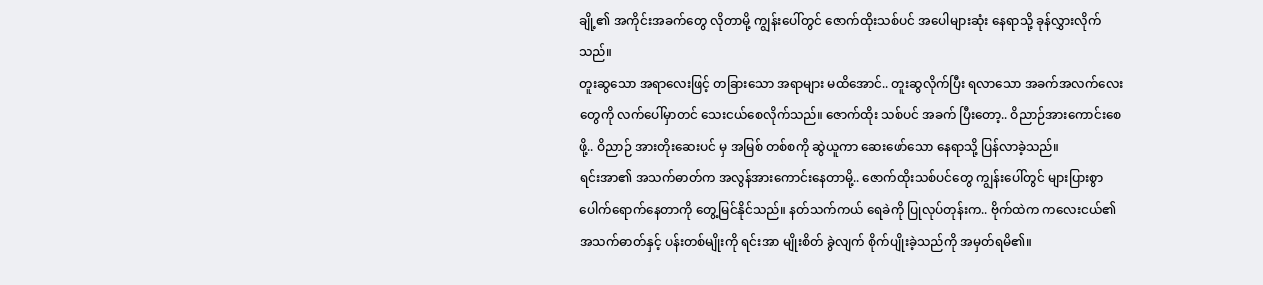ချို့၏ အကိုင်းအခက်တွေ လိုတာမို့ ကျွန်းပေါ်တွင် ဇောက်ထိုးသစ်ပင် အပေါများဆုံး နေရာသို့ ခုန်လွှားလိုက်သည်။
တူးဆွသော အရာလေးဖြင့် တခြားသော အရာများ မထိအောင်.. တူးဆွလိုက်ပြီး ရလာသော အခက်အလက်လေးတွေကို လက်ပေါ်မှာတင် သေးငယ်စေလိုက်သည်။ ဇောက်ထိုး သစ်ပင် အခက် ပြီးတော့.. ဝိညာဉ်အားကောင်းစေဖို့.. ဝိညာဉ် အားတိုးဆေးပင် မှ အမြစ် တစ်စကို ဆွဲယူကာ ဆေးဖော်သော နေရာသို့ ပြန်လာခဲ့သည်။
ရင်းအာ၏ အသက်ဓာတ်က အလွန်အားကောင်းနေတာမို့.. ဇောက်ထိုးသစ်ပင်တွေ ကျွန်းပေါ်တွင် များပြားစွာ ပေါက်ရောက်နေတာကို တွေ့မြင်နိုင်သည်။ နတ်သက်ကယ် ရေခဲကို ပြုလုပ်တုန်းက.. ဗိုက်ထဲက ကလေးငယ်၏ အသက်ဓာတ်နှင့် ပန်းတစ်မျိုးကို ရင်းအာ မျိုးစိတ် ခွဲလျက် စိုက်ပျိုးခဲ့သည်ကို အမှတ်ရမိ၏။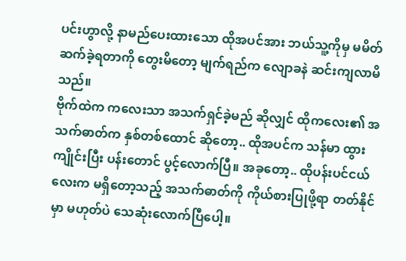ပင်းဟွာလို့ နာမည်ပေးထားသော ထိုအပင်အား ဘယ်သူ့ကိုမှ မမိတ်ဆက်ခဲ့ရတာကို တွေးမိတော့ မျက်ရည်က လျောခနဲ ဆင်းကျလာမိသည်။
ဗိုက်ထဲက ကလေးသာ အသက်ရှင်ခဲ့မည် ဆိုလျှင် ထိုကလေး၏ အသက်ဓာတ်က နှစ်တစ်ထောင် ဆိုတော့.. ထိုအပင်က သန်မာ ထွားကျိုင်းပြီး ပန်းတောင် ပွင့်လောက်ပြီ။ အခုတော့.. ထိုပန်းပင်ငယ်လေးက မရှိတော့သည့် အသက်ဓာတ်ကို ကိုယ်စားပြုဖို့ရာ တတ်နိုင်မှာ မဟုတ်ပဲ သေဆုံးလောက်ပြီပေါ့။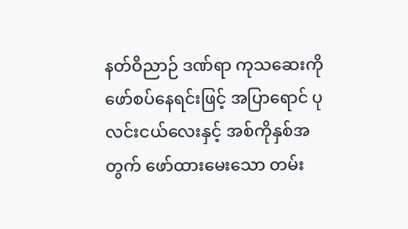နတ်ဝိညာဉ် ဒဏ်ရာ ကုသဆေးကို ဖော်စပ်နေရင်းဖြင့် အပြာရောင် ပုလင်းငယ်လေးနှင့် အစ်ကိုနှစ်အတွက် ဖော်ထားမေးသော တမ်း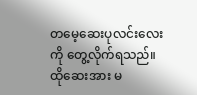တမေ့ဆေးပုလင်းလေးကို တွေ့လိုက်ရသည်။
ထိုဆေးအား မ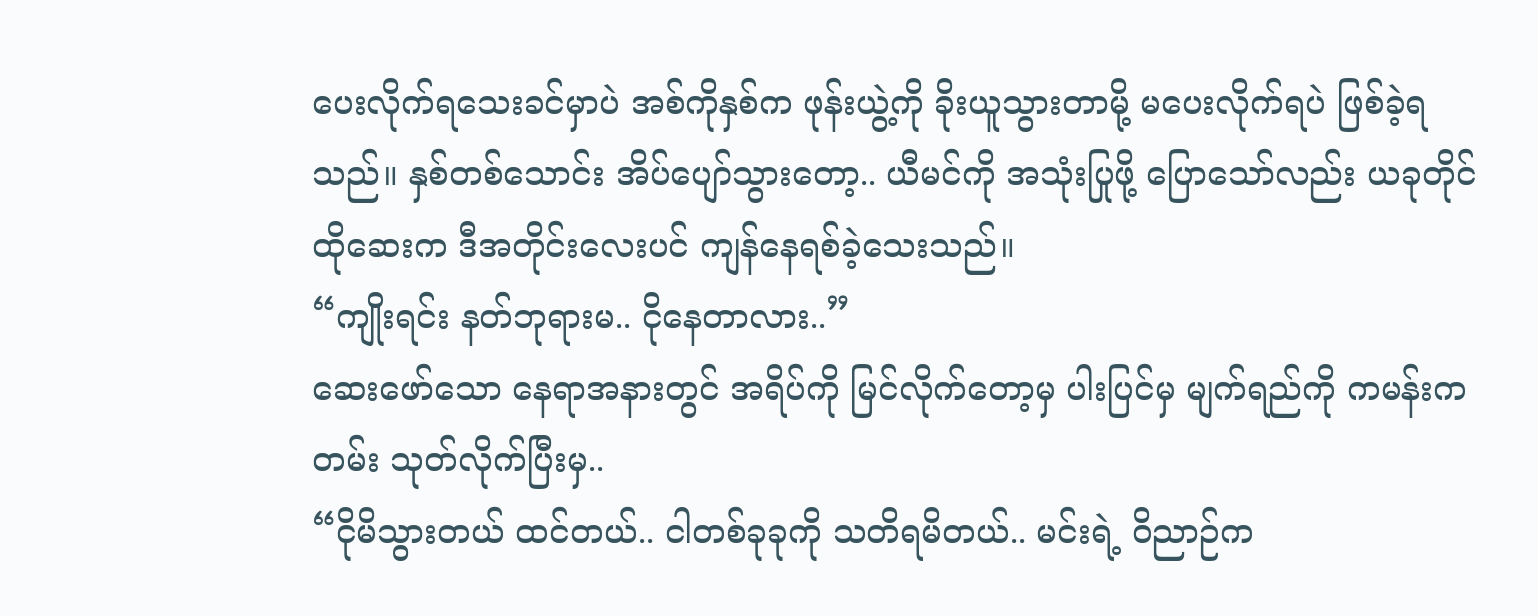ပေးလိုက်ရသေးခင်မှာပဲ အစ်ကိုနှစ်က ဖုန်းယွဲ့ကို ခိုးယူသွားတာမို့ မပေးလိုက်ရပဲ ဖြစ်ခဲ့ရသည်။ နှစ်တစ်သောင်း အိပ်ပျော်သွားတော့.. ယီမင်ကို အသုံးပြုဖို့ ပြောသော်လည်း ယခုတိုင် ထိုဆေးက ဒီအတိုင်းလေးပင် ကျန်နေရစ်ခဲ့သေးသည်။
“ကျိုးရင်း နတ်ဘုရားမ.. ငိုနေတာလား..”
ဆေးဖော်သော နေရာအနားတွင် အရိပ်ကို မြင်လိုက်တော့မှ ပါးပြင်မှ မျက်ရည်ကို ကမန်းကတမ်း သုတ်လိုက်ပြီးမှ..
“ငိုမိသွားတယ် ထင်တယ်.. ငါတစ်ခုခုကို သတိရမိတယ်.. မင်းရဲ့ ဝိညာဉ်က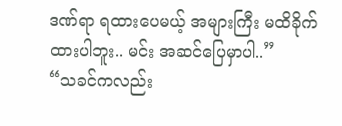ဒဏ်ရာ ရထားပေမယ့် အများကြီး မထိခိုက်ထားပါဘူး.. မင်း အဆင်ပြေမှာပါ..”
“သခင်ကလည်း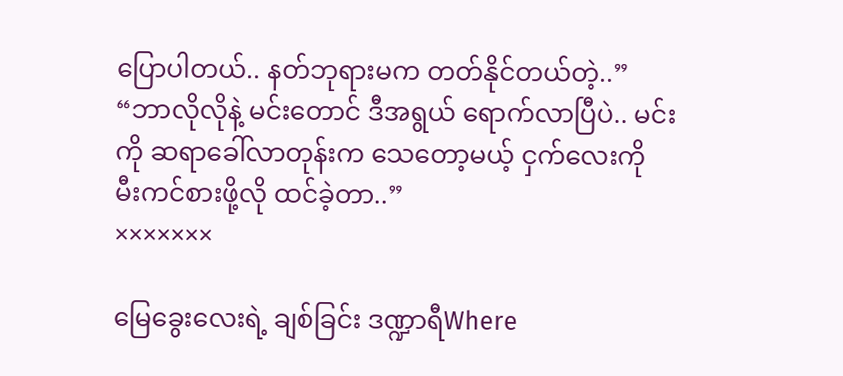ပြောပါတယ်.. နတ်ဘုရားမက တတ်နိုင်တယ်တဲ့..”
“ဘာလိုလိုနဲ့ မင်းတောင် ဒီအရွယ် ရောက်လာပြီပဲ.. မင်းကို ဆရာခေါ်လာတုန်းက သေတော့မယ့် ငှက်လေးကို မီးကင်စားဖို့လို ထင်ခဲ့တာ..”
×××××××

မြေခွေးလေးရဲ့ ချစ်ခြင်း ဒဏ္ဍာရီWhere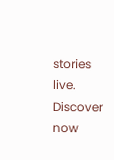stories live. Discover now